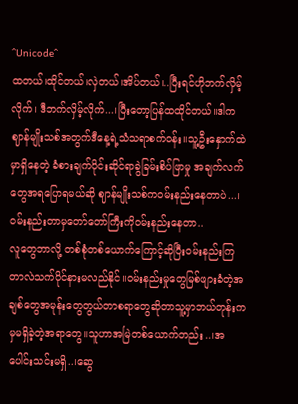^Unicode^
ထတယ်၊ထိုင်တယ်၊လှဲတယ်၊အိပ်တယ်၊..ပြီးရင်ဟိုဘက်လှိမ့်လိုက်၊ ဒီဘက်လှိမ့်လိုက်...၊ပြီးတော့ပြန်ထထိုင်တယ်။ဒါကဈာန်မျိုးသစ်အတွက်ဒီနေ့ရဲ့သံသရာစက်ဝန်း။သူ့ဦးနှောက်ထဲမှာရှိနေတဲ့ ခံစားချက်ပိုင်းဆိုင်ရာခွဲခြမ်းစိပ်ဖြာမှု အချက်လက်တွေအရပြောရမယ်ဆို ဈာန်မျိုးသစ်ကဝမ်းနည်းနေတာပဲ...၊ ဝမ်းနည်းတာမှတော်တော်ကြီးကိုဝမ်းနည်းနေတာ..
လူတွေဘာလို့ တစ်စုံတစ်ယောက်ကြောင့်ဆိုပြီးဝမ်းနည်းကြတာလဲသက်ပိုင်နားမလည်နိုင်။ဝမ်းနည်းမှုတွေမြစ်ဖျားခံတဲ့အချစ်တွေအမုန်းတွေတွယ်တာစရာတွေဆိုတာသူ့မှာဘယ်တုန်းကမှမရှိခဲ့တဲ့အရာတွေ။သူဟာအမြဲတစ်ယောက်တည်း..၊အပေါင်းသင်းမရှိ..၊ဆွေ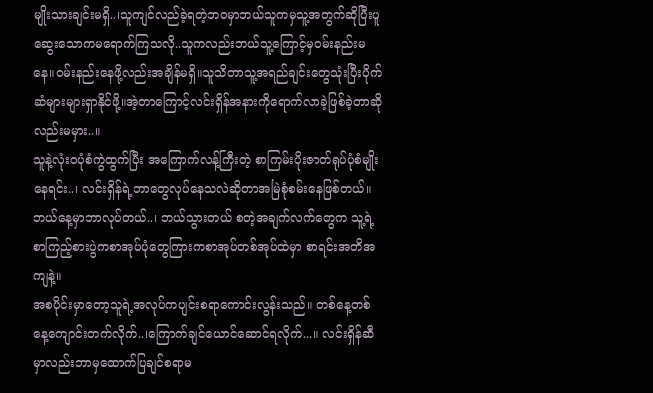မျိုးသားချင်းမရှိ..၊သူကျင်လည်ခဲ့ရတဲ့ဘဝမှာဘယ်သူကမှသူ့အတွက်ဆိုပြီးပူဆွေးသောကမရောက်ကြသလို..သူကလည်းဘယ်သူ့ကြောင့်မှဝမ်းနည်းမနေ။ဝမ်းနည်းနေဖို့လည်းအချိန်မရှိ။သူသိတာသူ့အရည်ချင်းတွေသုံးပြီးပိုက်ဆံများများရှာနိုင်ဖို့။အဲ့တာကြောင့်လင်းရှိန်အနားကိုရောက်လာခဲ့ဖြစ်ခဲ့တာဆိုလည်းမမှား..။
သူနဲ့လုံးဝပုံစံကွဲထွက်ပြီး အကြောက်လန့်ကြီးတဲ့ စာကြမ်းပိုးဇာတ်ရုပ်ပုံစံမျိုးနေရင်း..၊ လင်းရှိန်ရဲ့ဘာတွေလုပ်နေသလဲဆိုတာအမြဲစုံစမ်းနေဖြစ်တယ်။ ဘယ်နေ့မှာဘာလုပ်တယ်..၊ ဘယ်သွားတယ် စတဲ့အချက်လက်တွေက သူ့ရဲ့စာကြည့်စားပွဲကစာအုပ်ပုံတွေကြားကစာအုပ်တစ်အုပ်ထဲမှာ စာရင်းအတိအကျနဲ့။
အစပိုင်းမှာတော့သူရဲ့အလုပ်ကပျင်းစရာကောင်းလွန်းသည်။ တစ်နေ့တစ်နေ့ကျောင်းတက်လိုက်..၊ကြောက်ချင်ယောင်ဆောင်ရလိုက်...။ လင်းရှိန်ဆီမှာလည်းဘာမှထောက်ပြချင်စရာမ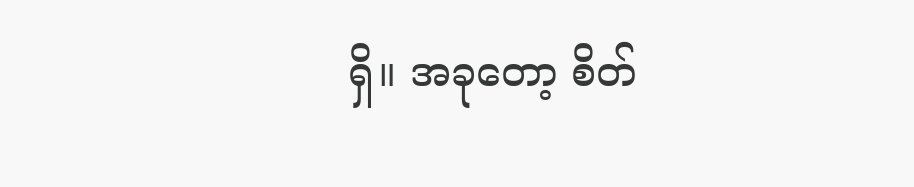ရှိ။ အခုတော့ စိတ်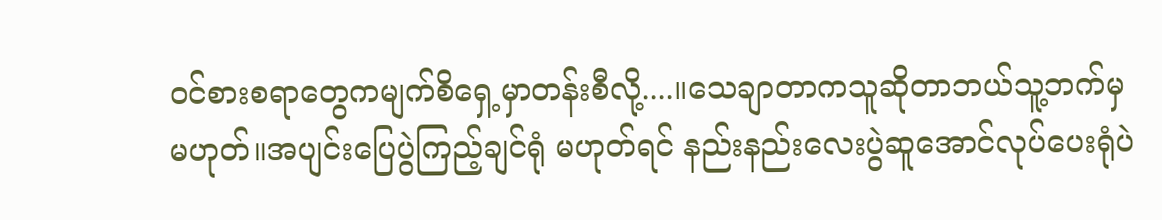ဝင်စားစရာတွေကမျက်စိရှေ့မှာတန်းစီလို့....။သေချာတာကသူဆိုတာဘယ်သူ့ဘက်မှမဟုတ်။အပျင်းပြေပွဲကြည့်ချင်ရုံ မဟုတ်ရင် နည်းနည်းလေးပွဲဆူအောင်လုပ်ပေးရုံပဲ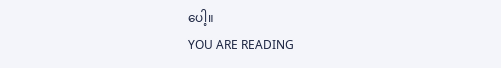ပေါ့။
YOU ARE READING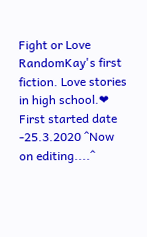Fight or Love
RandomKay's first fiction. Love stories in high school.❤ First started date -25.3.2020 ^Now on editing....^